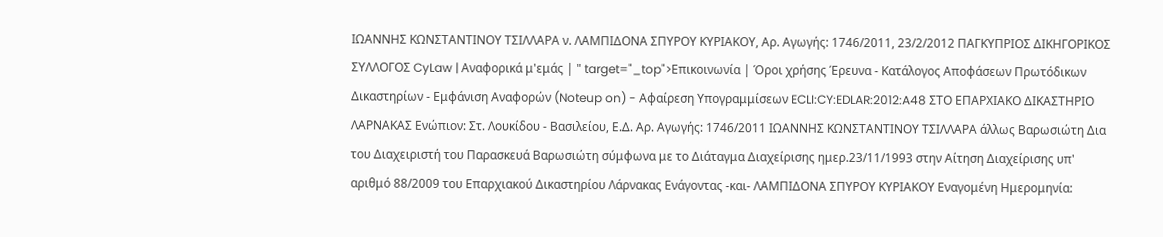ΙΩΑΝΝΗΣ ΚΩΝΣΤΑΝΤΙΝΟΥ ΤΣΙΛΛΑΡΑ ν. ΛΑΜΠΙΔΟΝΑ ΣΠΥΡΟΥ ΚΥΡΙΑΚΟΥ, Αρ. Αγωγής: 1746/2011, 23/2/2012 ΠΑΓΚΥΠΡΙΟΣ ΔΙΚΗΓΟΡΙΚΟΣ ΣΥΛΛΟΓΟΣ CyLaw | Αναφορικά μ'εμάς | " target="_top">Επικοινωνία | Όροι χρήσης Έρευνα - Κατάλογος Αποφάσεων Πρωτόδικων Δικαστηρίων - Εμφάνιση Αναφορών (Noteup on) - Αφαίρεση Υπογραμμίσεων ECLI:CY:EDLAR:2012:A48 ΣΤΟ ΕΠΑΡΧΙΑΚΟ ΔΙΚΑΣΤΗΡΙΟ ΛΑΡΝΑΚΑΣ Ενώπιον: Στ. Λουκίδου - Βασιλείου, Ε.Δ. Αρ. Αγωγής: 1746/2011 ΙΩΑΝΝΗΣ ΚΩΝΣΤΑΝΤΙΝΟΥ ΤΣΙΛΛΑΡΑ άλλως Βαρωσιώτη Δια του Διαχειριστή του Παρασκευά Βαρωσιώτη σύμφωνα με το Διάταγμα Διαχείρισης ημερ.23/11/1993 στην Αίτηση Διαχείρισης υπ' αριθμό 88/2009 του Επαρχιακού Δικαστηρίου Λάρνακας Ενάγοντας -και- ΛΑΜΠΙΔΟΝΑ ΣΠΥΡΟΥ ΚΥΡΙΑΚΟΥ Εναγομένη Hμερομηνία: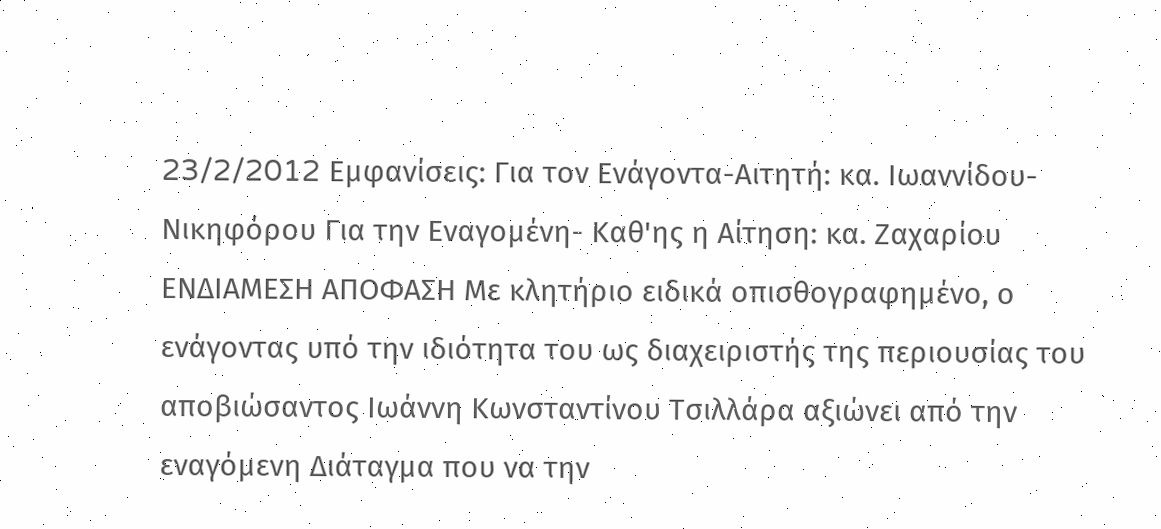23/2/2012 Eμφανίσεις: Για τον Ενάγοντα-Αιτητή: κα. Ιωαννίδου-Νικηφόρου Για την Εναγομένη- Καθ'ης η Αίτηση: κα. Ζαχαρίου ΕΝΔΙΑΜΕΣΗ ΑΠΟΦΑΣΗ Με κλητήριο ειδικά οπισθογραφημένο, ο ενάγοντας υπό την ιδιότητα του ως διαχειριστής της περιουσίας του αποβιώσαντος Ιωάννη Κωνσταντίνου Τσιλλάρα αξιώνει από την εναγόμενη Διάταγμα που να την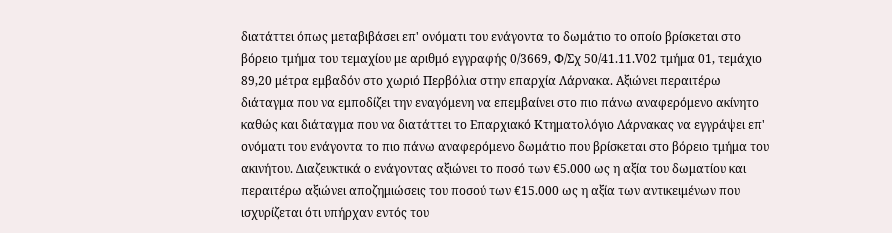διατάττει όπως μεταβιβάσει επ' ονόματι του ενάγοντα το δωμάτιο το οποίο βρίσκεται στο βόρειο τμήμα του τεμαχίου με αριθμό εγγραφής 0/3669, Φ/Σχ 50/41.11.V02 τμήμα 01, τεμάχιο 89,20 μέτρα εμβαδόν στο χωριό Περβόλια στην επαρχία Λάρνακα. Αξιώνει περαιτέρω διάταγμα που να εμποδίζει την εναγόμενη να επεμβαίνει στο πιο πάνω αναφερόμενο ακίνητο καθώς και διάταγμα που να διατάττει το Επαρχιακό Κτηματολόγιο Λάρνακας να εγγράψει επ' ονόματι του ενάγοντα το πιο πάνω αναφερόμενο δωμάτιο που βρίσκεται στο βόρειο τμήμα του ακινήτου. Διαζευκτικά ο ενάγοντας αξιώνει το ποσό των €5.000 ως η αξία του δωματίου και περαιτέρω αξιώνει αποζημιώσεις του ποσού των €15.000 ως η αξία των αντικειμένων που ισχυρίζεται ότι υπήρχαν εντός του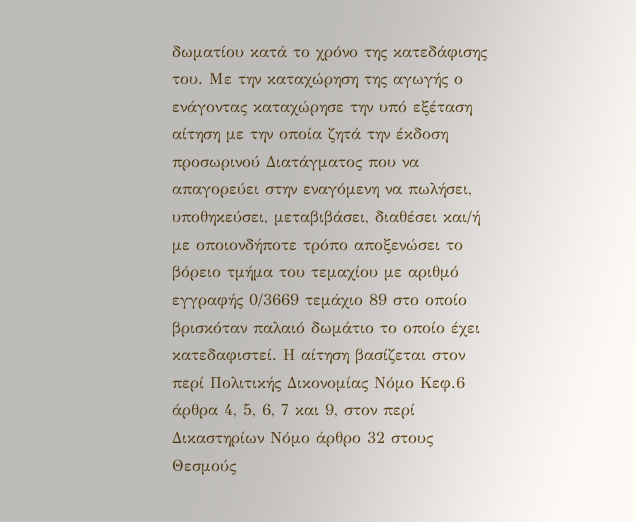δωματίου κατά το χρόνο της κατεδάφισης του. Με την καταχώρηση της αγωγής ο ενάγοντας καταχώρησε την υπό εξέταση αίτηση με την οποία ζητά την έκδοση προσωρινού Διατάγματος που να απαγορεύει στην εναγόμενη να πωλήσει, υποθηκεύσει, μεταβιβάσει, διαθέσει και/ή με οποιονδήποτε τρόπο αποξενώσει το βόρειο τμήμα του τεμαχίου με αριθμό εγγραφής 0/3669 τεμάχιο 89 στο οποίο βρισκόταν παλαιό δωμάτιο το οποίο έχει κατεδαφιστεί. Η αίτηση βασίζεται στον περί Πολιτικής Δικονομίας Νόμο Κεφ.6 άρθρα 4, 5, 6, 7 και 9, στον περί Δικαστηρίων Νόμο άρθρο 32 στους Θεσμούς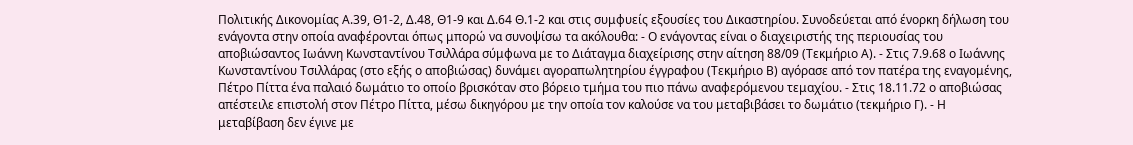Πολιτικής Δικονομίας Α.39, Θ1-2, Δ.48, Θ1-9 και Δ.64 Θ.1-2 και στις συμφυείς εξουσίες του Δικαστηρίου. Συνοδεύεται από ένορκη δήλωση του ενάγοντα στην οποία αναφέρονται όπως μπορώ να συνοψίσω τα ακόλουθα: - Ο ενάγοντας είναι ο διαχειριστής της περιουσίας του αποβιώσαντος Ιωάννη Κωνσταντίνου Τσιλλάρα σύμφωνα με το Διάταγμα διαχείρισης στην αίτηση 88/09 (Τεκμήριο Α). - Στις 7.9.68 ο Ιωάννης Κωνσταντίνου Τσιλλάρας (στο εξής ο αποβιώσας) δυνάμει αγοραπωλητηρίου έγγραφου (Τεκμήριο Β) αγόρασε από τον πατέρα της εναγομένης, Πέτρο Πίττα ένα παλαιό δωμάτιο το οποίο βρισκόταν στο βόρειο τμήμα του πιο πάνω αναφερόμενου τεμαχίου. - Στις 18.11.72 ο αποβιώσας απέστειλε επιστολή στον Πέτρο Πίττα, μέσω δικηγόρου με την οποία τον καλούσε να του μεταβιβάσει το δωμάτιο (τεκμήριο Γ). - Η μεταβίβαση δεν έγινε με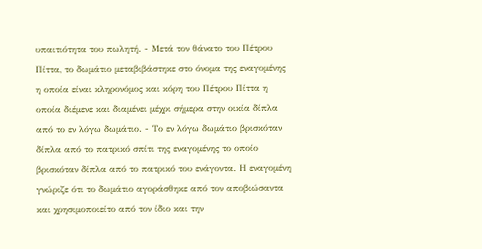υπαιτιότητα του πωλητή. - Μετά τον θάνατο του Πέτρου Πίττα, το δωμάτιο μεταβιβάστηκε στο όνομα της εναγομένης η οποία είναι κληρονόμος και κόρη του Πέτρου Πίττα η οποία διέμενε και διαμένει μέχρι σήμερα στην οικία δίπλα από το εν λόγω δωμάτιο. - Το εν λόγω δωμάτιο βρισκόταν δίπλα από το πατρικό σπίτι της εναγομένης το οποίο βρισκόταν δίπλα από το πατρικό του ενάγοντα. Η εναγομένη γνώριζε ότι το δωμάτιο αγοράσθηκε από τον αποβιώσαντα και χρησιμοποιείτο από τον ίδιο και την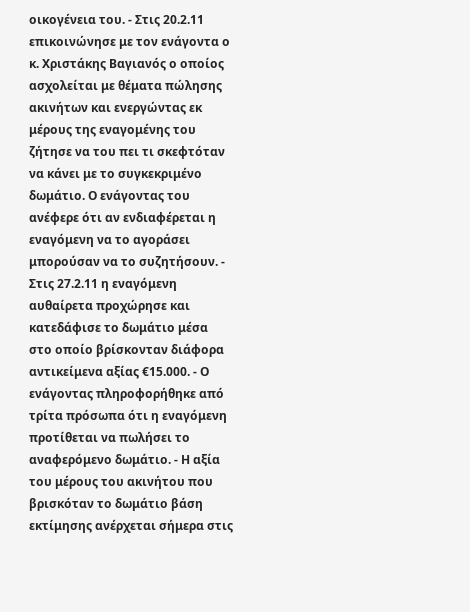οικογένεια του. - Στις 20.2.11 επικοινώνησε με τον ενάγοντα ο κ. Χριστάκης Βαγιανός ο οποίος ασχολείται με θέματα πώλησης ακινήτων και ενεργώντας εκ μέρους της εναγομένης του ζήτησε να του πει τι σκεφτόταν να κάνει με το συγκεκριμένο δωμάτιο. Ο ενάγοντας του ανέφερε ότι αν ενδιαφέρεται η εναγόμενη να το αγοράσει μπορούσαν να το συζητήσουν. - Στις 27.2.11 η εναγόμενη αυθαίρετα προχώρησε και κατεδάφισε το δωμάτιο μέσα στο οποίο βρίσκονταν διάφορα αντικείμενα αξίας €15.000. - Ο ενάγοντας πληροφορήθηκε από τρίτα πρόσωπα ότι η εναγόμενη προτίθεται να πωλήσει το αναφερόμενο δωμάτιο. - Η αξία του μέρους του ακινήτου που βρισκόταν το δωμάτιο βάση εκτίμησης ανέρχεται σήμερα στις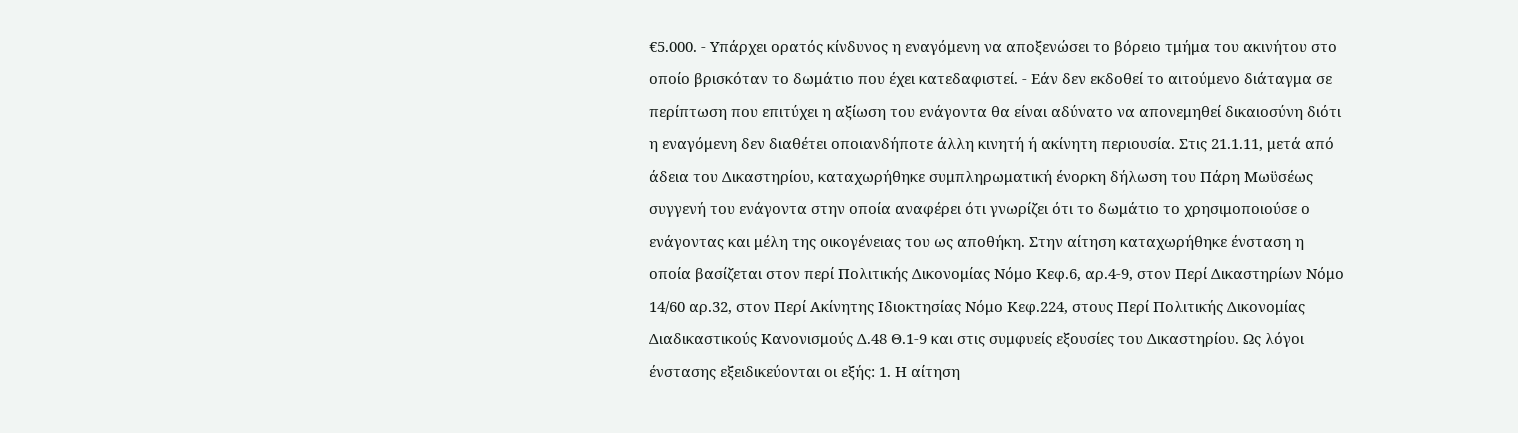€5.000. - Υπάρχει ορατός κίνδυνος η εναγόμενη να αποξενώσει το βόρειο τμήμα του ακινήτου στο οποίο βρισκόταν το δωμάτιο που έχει κατεδαφιστεί. - Εάν δεν εκδοθεί το αιτούμενο διάταγμα σε περίπτωση που επιτύχει η αξίωση του ενάγοντα θα είναι αδύνατο να απονεμηθεί δικαιοσύνη διότι η εναγόμενη δεν διαθέτει οποιανδήποτε άλλη κινητή ή ακίνητη περιουσία. Στις 21.1.11, μετά από άδεια του Δικαστηρίου, καταχωρήθηκε συμπληρωματική ένορκη δήλωση του Πάρη Μωϋσέως συγγενή του ενάγοντα στην οποία αναφέρει ότι γνωρίζει ότι το δωμάτιο το χρησιμοποιούσε ο ενάγοντας και μέλη της οικογένειας του ως αποθήκη. Στην αίτηση καταχωρήθηκε ένσταση η οποία βασίζεται στον περί Πολιτικής Δικονομίας Νόμο Κεφ.6, αρ.4-9, στον Περί Δικαστηρίων Νόμο 14/60 αρ.32, στον Περί Ακίνητης Ιδιοκτησίας Νόμο Κεφ.224, στους Περί Πολιτικής Δικονομίας Διαδικαστικούς Κανονισμούς Δ.48 Θ.1-9 και στις συμφυείς εξουσίες του Δικαστηρίου. Ως λόγοι ένστασης εξειδικεύονται οι εξής: 1. Η αίτηση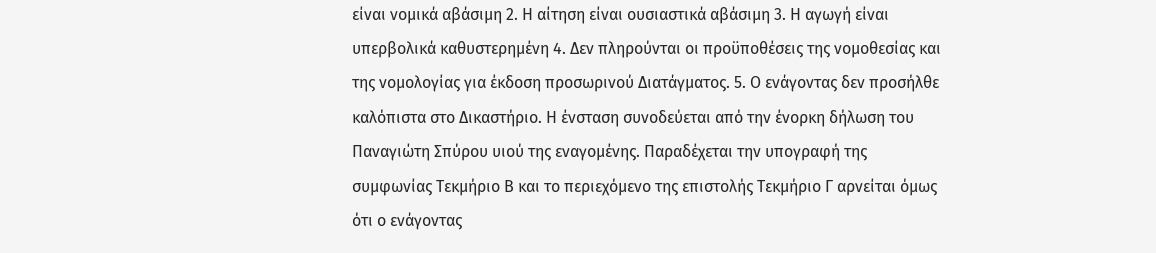είναι νομικά αβάσιμη 2. Η αίτηση είναι ουσιαστικά αβάσιμη 3. Η αγωγή είναι υπερβολικά καθυστερημένη 4. Δεν πληρούνται οι προϋποθέσεις της νομοθεσίας και της νομολογίας για έκδοση προσωρινού Διατάγματος. 5. Ο ενάγοντας δεν προσήλθε καλόπιστα στο Δικαστήριο. Η ένσταση συνοδεύεται από την ένορκη δήλωση του Παναγιώτη Σπύρου υιού της εναγομένης. Παραδέχεται την υπογραφή της συμφωνίας Τεκμήριο Β και το περιεχόμενο της επιστολής Τεκμήριο Γ αρνείται όμως ότι ο ενάγοντας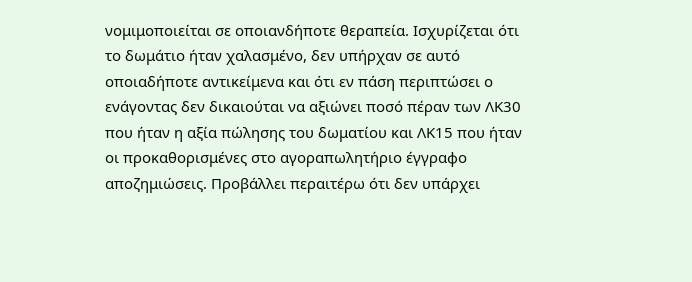νομιμοποιείται σε οποιανδήποτε θεραπεία. Ισχυρίζεται ότι το δωμάτιο ήταν χαλασμένο, δεν υπήρχαν σε αυτό οποιαδήποτε αντικείμενα και ότι εν πάση περιπτώσει ο ενάγοντας δεν δικαιούται να αξιώνει ποσό πέραν των ΛΚ30 που ήταν η αξία πώλησης του δωματίου και ΛΚ15 που ήταν οι προκαθορισμένες στο αγοραπωλητήριο έγγραφο αποζημιώσεις. Προβάλλει περαιτέρω ότι δεν υπάρχει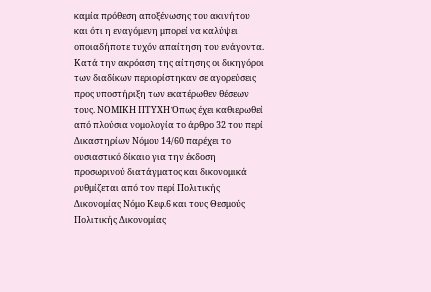καμία πρόθεση αποξένωσης του ακινήτου και ότι η εναγόμενη μπορεί να καλύψει οποιαδήποτε τυχόν απαίτηση του ενάγοντα. Κατά την ακρόαση της αίτησης οι δικηγόροι των διαδίκων περιορίστηκαν σε αγορεύσεις προς υποστήριξη των εκατέρωθεν θέσεων τους. ΝΟΜΙΚΗ ΠΤΥΧΗ Όπως έχει καθιερωθεί από πλούσια νομολογία το άρθρο 32 του περί Δικαστηρίων Νόμου 14/60 παρέχει το ουσιαστικό δίκαιο για την έκδοση προσωρινού διατάγματος και δικονομικά ρυθμίζεται από τον περί Πολιτικής Δικονομίας Νόμο Κεφ.6 και τους Θεσμούς Πολιτικής Δικονομίας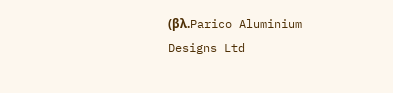(βλ.Parico Aluminium Designs Ltd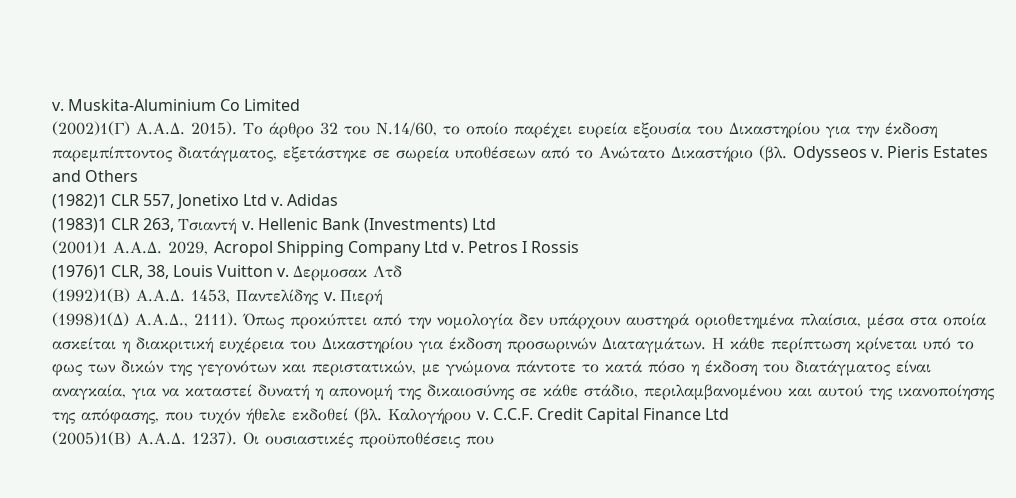v. Muskita-Aluminium Co Limited
(2002)1(Γ) Α.Α.Δ. 2015). Το άρθρο 32 του Ν.14/60, το οποίο παρέχει ευρεία εξουσία του Δικαστηρίου για την έκδοση παρεμπίπτοντος διατάγματος, εξετάστηκε σε σωρεία υποθέσεων από το Ανώτατο Δικαστήριο (βλ. Odysseos v. Pieris Estates and Others
(1982)1 CLR 557, Jonetixo Ltd v. Adidas
(1983)1 CLR 263, Τσιαντή v. Hellenic Bank (Investments) Ltd
(2001)1 Α.Α.Δ. 2029, Acropol Shipping Company Ltd v. Petros I Rossis
(1976)1 CLR, 38, Louis Vuitton v. Δερμοσακ Λτδ
(1992)1(Β) Α.Α.Δ. 1453, Παντελίδης v. Πιερή
(1998)1(Δ) Α.Α.Δ., 2111). Όπως προκύπτει από την νομολογία δεν υπάρχουν αυστηρά οριοθετημένα πλαίσια, μέσα στα οποία ασκείται η διακριτική ευχέρεια του Δικαστηρίου για έκδοση προσωρινών Διαταγμάτων. Η κάθε περίπτωση κρίνεται υπό το φως των δικών της γεγονότων και περιστατικών, με γνώμονα πάντοτε το κατά πόσο η έκδοση του διατάγματος είναι αναγκαία, για να καταστεί δυνατή η απονομή της δικαιοσύνης σε κάθε στάδιο, περιλαμβανομένου και αυτού της ικανοποίησης της απόφασης, που τυχόν ήθελε εκδοθεί (βλ. Καλογήρου v. C.C.F. Credit Capital Finance Ltd
(2005)1(Β) Α.Α.Δ. 1237). Οι ουσιαστικές προϋποθέσεις που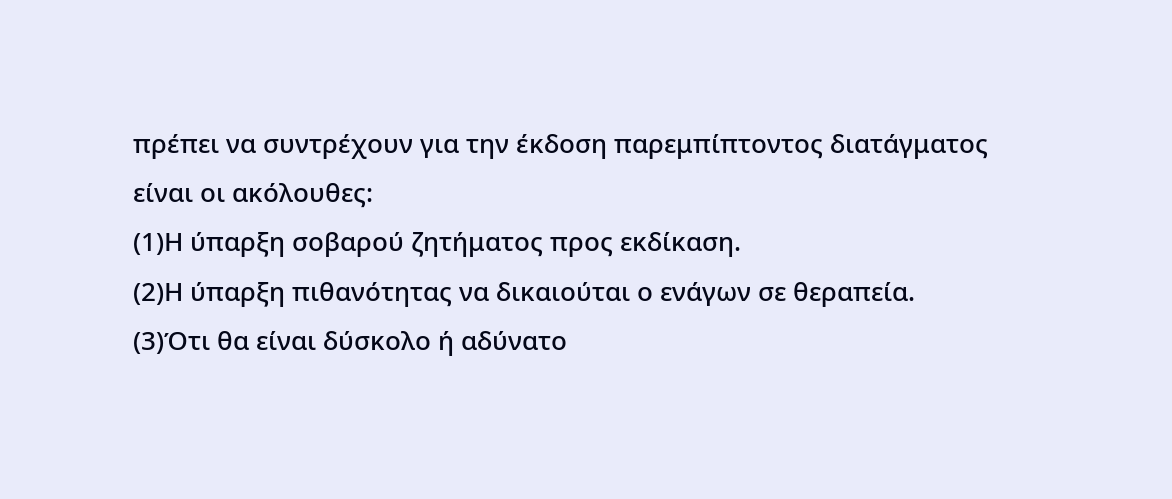πρέπει να συντρέχουν για την έκδοση παρεμπίπτοντος διατάγματος είναι οι ακόλουθες:
(1)Η ύπαρξη σοβαρού ζητήματος προς εκδίκαση.
(2)Η ύπαρξη πιθανότητας να δικαιούται ο ενάγων σε θεραπεία.
(3)Ότι θα είναι δύσκολο ή αδύνατο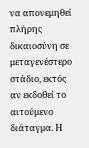να απονεμηθεί πλήρης δικαιοσύνη σε μεταγενέστερο στάδιο, εκτός αν εκδοθεί το αιτούμενο διάταγμα. Η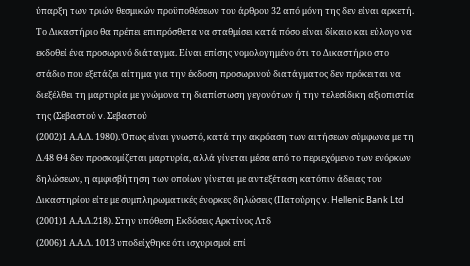ύπαρξη των τριών θεσμικών προϋποθέσεων του άρθρου 32 από μόνη της δεν είναι αρκετή. Το Δικαστήριο θα πρέπει επιπρόσθετα να σταθμίσει κατά πόσο είναι δίκαιο και εύλογο να εκδοθεί ένα προσωρινό διάταγμα. Είναι επίσης νομολογημένο ότι το Δικαστήριο στο στάδιο που εξετάζει αίτημα για την έκδοση προσωρινού διατάγματος δεν πρόκειται να διεξέλθει τη μαρτυρία με γνώμονα τη διαπίστωση γεγονότων ή την τελεσίδικη αξιοπιστία της (Σεβαστού v. Σεβαστού
(2002)1 Α.Α.Δ. 1980). Όπως είναι γνωστό, κατά την ακρόαση των αιτήσεων σύμφωνα με τη Δ.48 Θ4 δεν προσκομίζεται μαρτυρία, αλλά γίνεται μέσα από το περιεχόμενο των ενόρκων δηλώσεων, η αμφισβήτηση των οποίων γίνεται με αντεξέταση κατόπιν άδειας του Δικαστηρίου είτε με συμπληρωματικές ένορκες δηλώσεις (Πατούρης v. Hellenic Bank Ltd
(2001)1 Α.Α.Δ.218). Στην υπόθεση Εκδόσεις Αρκτίνος Λτδ
(2006)1 Α.Α.Δ. 1013 υποδείχθηκε ότι ισχυρισμοί επί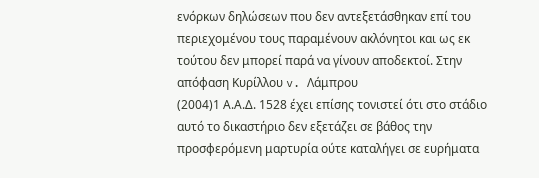ενόρκων δηλώσεων που δεν αντεξετάσθηκαν επί του περιεχομένου τους παραμένουν ακλόνητοι και ως εκ τούτου δεν μπορεί παρά να γίνουν αποδεκτοί. Στην απόφαση Κυρίλλου v. Λάμπρου
(2004)1 Α.Α.Δ. 1528 έχει επίσης τονιστεί ότι στο στάδιο αυτό το δικαστήριο δεν εξετάζει σε βάθος την προσφερόμενη μαρτυρία ούτε καταλήγει σε ευρήματα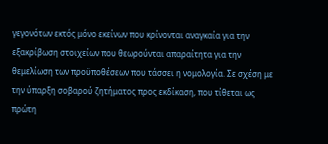γεγονότων εκτός μόνο εκείνων που κρίνονται αναγκαία για την εξακρίβωση στοιχείων που θεωρούνται απαραίτητα για την θεμελίωση των προϋποθέσεων που τάσσει η νομολογία. Σε σχέση με την ύπαρξη σοβαρού ζητήματος προς εκδίκαση, που τίθεται ως πρώτη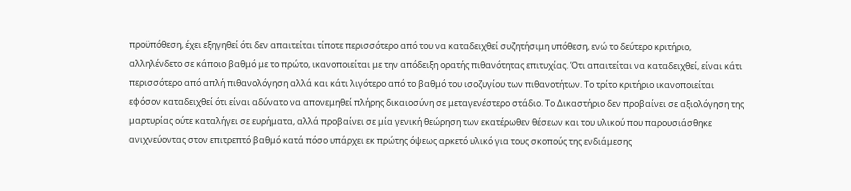προϋπόθεση, έχει εξηγηθεί ότι δεν απαιτείται τίποτε περισσότερο από του να καταδειχθεί συζητήσιμη υπόθεση, ενώ το δεύτερο κριτήριο, αλληλένδετο σε κάποιο βαθμό με το πρώτο, ικανοποιείται με την απόδειξη ορατής πιθανότητας επιτυχίας. Ότι απαιτείται να καταδειχθεί, είναι κάτι περισσότερο από απλή πιθανολόγηση αλλά και κάτι λιγότερο από το βαθμό του ισοζυγίου των πιθανοτήτων. Το τρίτο κριτήριο ικανοποιείται εφόσον καταδειχθεί ότι είναι αδύνατο να απονεμηθεί πλήρης δικαιοσύνη σε μεταγενέστερο στάδιο. Tο Δικαστήριο δεν προβαίνει σε αξιολόγηση της μαρτυρίας ούτε καταλήγει σε ευρήματα, αλλά προβαίνει σε μία γενική θεώρηση των εκατέρωθεν θέσεων και του υλικού που παρουσιάσθηκε ανιχνεύοντας στον επιτρεπτό βαθμό κατά πόσο υπάρχει εκ πρώτης όψεως αρκετό υλικό για τους σκοπούς της ενδιάμεσης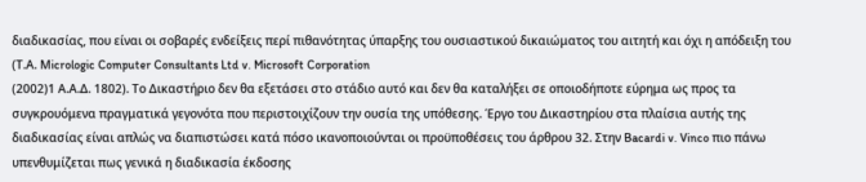διαδικασίας, που είναι οι σοβαρές ενδείξεις περί πιθανότητας ύπαρξης του ουσιαστικού δικαιώματος του αιτητή και όχι η απόδειξη του (Τ.Α. Μicrologic Computer Consultants Ltd v. Microsoft Corporation
(2002)1 Α.Α.Δ. 1802). Το Δικαστήριο δεν θα εξετάσει στο στάδιο αυτό και δεν θα καταλήξει σε οποιοδήποτε εύρημα ως προς τα συγκρουόμενα πραγματικά γεγονότα που περιστοιχίζουν την ουσία της υπόθεσης. Έργο του Δικαστηρίου στα πλαίσια αυτής της διαδικασίας είναι απλώς να διαπιστώσει κατά πόσο ικανοποιούνται οι προϋποθέσεις του άρθρου 32. Στην Bacardi v. Vinco πιο πάνω υπενθυμίζεται πως γενικά η διαδικασία έκδοσης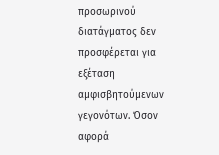προσωρινού διατάγματος δεν προσφέρεται για εξέταση αμφισβητούμενων γεγονότων. Όσον αφορά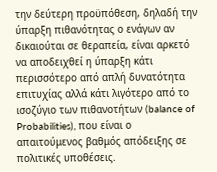την δεύτερη προϋπόθεση, δηλαδή την ύπαρξη πιθανότητας ο ενάγων αν δικαιούται σε θεραπεία, είναι αρκετό να αποδειχθεί η ύπαρξη κάτι περισσότερο από απλή δυνατότητα επιτυχίας αλλά κάτι λιγότερο από το ισοζύγιο των πιθανοτήτων (balance of Probabilities), που είναι ο απαιτούμενος βαθμός απόδειξης σε πολιτικές υποθέσεις.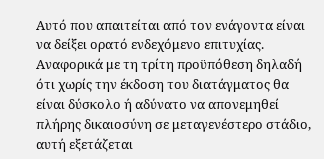Αυτό που απαιτείται από τον ενάγοντα είναι να δείξει ορατό ενδεχόμενο επιτυχίας. Αναφορικά με τη τρίτη προϋπόθεση δηλαδή ότι χωρίς την έκδοση του διατάγματος θα είναι δύσκολο ή αδύνατο να απονεμηθεί πλήρης δικαιοσύνη σε μεταγενέστερο στάδιο, αυτή εξετάζεται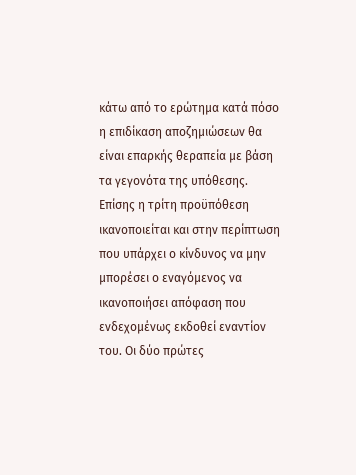κάτω από το ερώτημα κατά πόσο η επιδίκαση αποζημιώσεων θα είναι επαρκής θεραπεία με βάση τα γεγονότα της υπόθεσης. Επίσης η τρίτη προϋπόθεση ικανοποιείται και στην περίπτωση που υπάρχει ο κίνδυνος να μην μπορέσει ο εναγόμενος να ικανοποιήσει απόφαση που ενδεχομένως εκδοθεί εναντίον του. Οι δύο πρώτες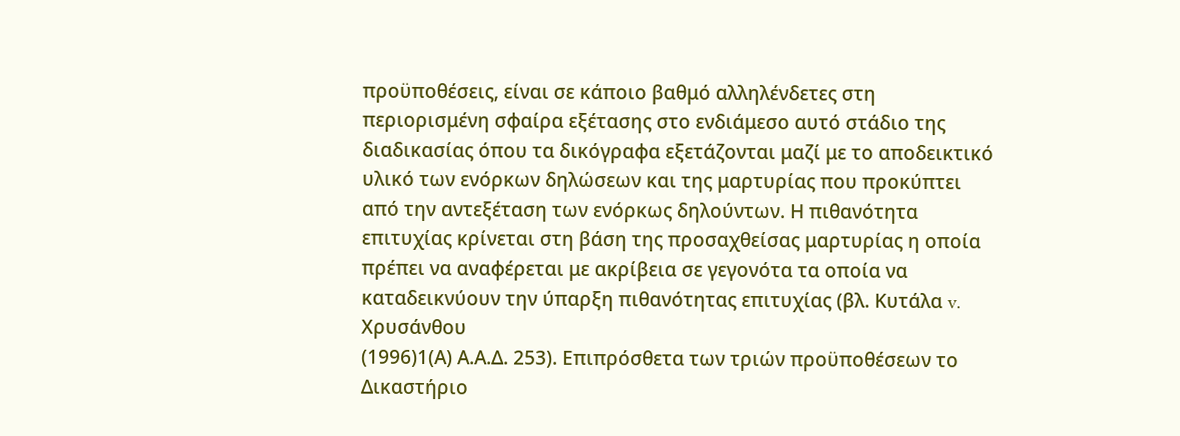προϋποθέσεις, είναι σε κάποιο βαθμό αλληλένδετες στη περιορισμένη σφαίρα εξέτασης στο ενδιάμεσο αυτό στάδιο της διαδικασίας όπου τα δικόγραφα εξετάζονται μαζί με το αποδεικτικό υλικό των ενόρκων δηλώσεων και της μαρτυρίας που προκύπτει από την αντεξέταση των ενόρκως δηλούντων. Η πιθανότητα επιτυχίας κρίνεται στη βάση της προσαχθείσας μαρτυρίας η οποία πρέπει να αναφέρεται με ακρίβεια σε γεγονότα τα οποία να καταδεικνύουν την ύπαρξη πιθανότητας επιτυχίας (βλ. Κυτάλα v. Χρυσάνθου
(1996)1(Α) Α.Α.Δ. 253). Επιπρόσθετα των τριών προϋποθέσεων το Δικαστήριο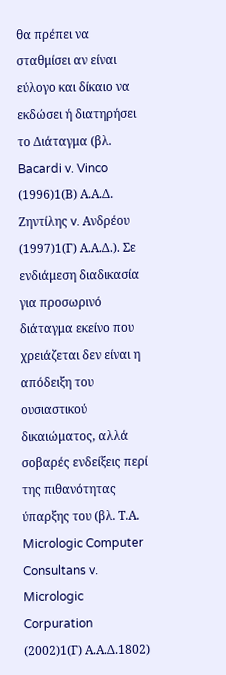θα πρέπει να σταθμίσει αν είναι εύλογο και δίκαιο να εκδώσει ή διατηρήσει το Διάταγμα (βλ. Bacardi v. Vinco
(1996)1(Β) Α.Α.Δ. Ζηντίλης v. Ανδρέου
(1997)1(Γ) Α.Α.Δ.). Σε ενδιάμεση διαδικασία για προσωρινό διάταγμα εκείνο που χρειάζεται δεν είναι η απόδειξη του ουσιαστικού δικαιώματος, αλλά σοβαρές ενδείξεις περί της πιθανότητας ύπαρξης του (βλ. Τ.Α. Micrologic Computer Consultans v. Micrologic Corpuration
(2002)1(Γ) Α.Α.Δ.1802)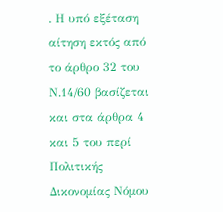. Η υπό εξέταση αίτηση εκτός από το άρθρο 32 του Ν.14/60 βασίζεται και στα άρθρα 4 και 5 του περί Πολιτικής Δικονομίας Νόμου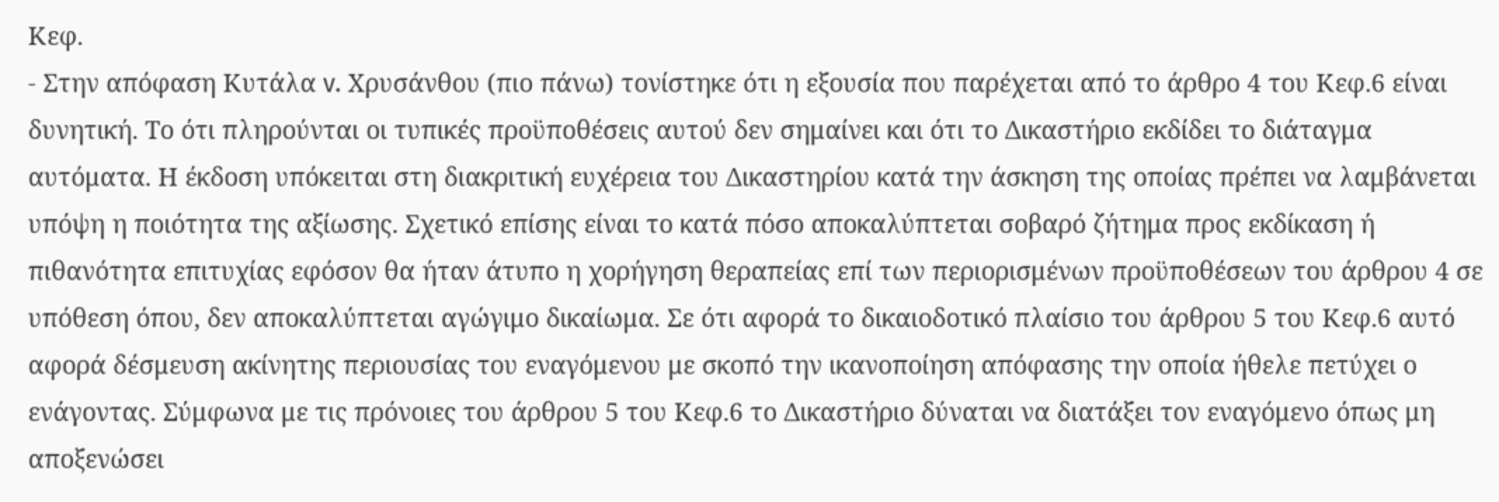Κεφ.
- Στην απόφαση Κυτάλα v. Χρυσάνθου (πιο πάνω) τονίστηκε ότι η εξουσία που παρέχεται από το άρθρο 4 του Κεφ.6 είναι δυνητική. Το ότι πληρούνται οι τυπικές προϋποθέσεις αυτού δεν σημαίνει και ότι το Δικαστήριο εκδίδει το διάταγμα αυτόματα. Η έκδοση υπόκειται στη διακριτική ευχέρεια του Δικαστηρίου κατά την άσκηση της οποίας πρέπει να λαμβάνεται υπόψη η ποιότητα της αξίωσης. Σχετικό επίσης είναι το κατά πόσο αποκαλύπτεται σοβαρό ζήτημα προς εκδίκαση ή πιθανότητα επιτυχίας εφόσον θα ήταν άτυπο η χορήγηση θεραπείας επί των περιορισμένων προϋποθέσεων του άρθρου 4 σε υπόθεση όπου, δεν αποκαλύπτεται αγώγιμο δικαίωμα. Σε ότι αφορά το δικαιοδοτικό πλαίσιο του άρθρου 5 του Κεφ.6 αυτό αφορά δέσμευση ακίνητης περιουσίας του εναγόμενου με σκοπό την ικανοποίηση απόφασης την οποία ήθελε πετύχει ο ενάγοντας. Σύμφωνα με τις πρόνοιες του άρθρου 5 του Κεφ.6 το Δικαστήριο δύναται να διατάξει τον εναγόμενο όπως μη αποξενώσει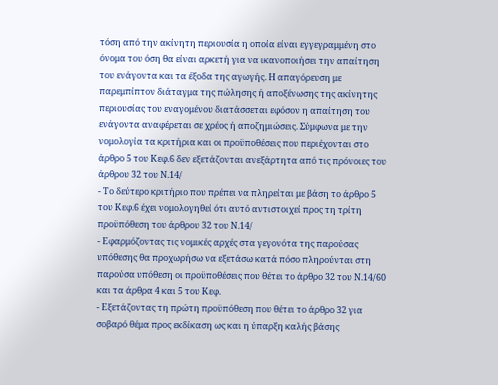τόση από την ακίνητη περιουσία η οποία είναι εγγεγραμμένη στο όνομα του όση θα είναι αρκετή για να ικανοποιήσει την απαίτηση του ενάγοντα και τα έξοδα της αγωγής. Η απαγόρευση με παρεμπίπτον διάταγμα της πώλησης ή αποξένωσης της ακίνητης περιουσίας του εναγομένου διατάσσεται εφόσον η απαίτηση του ενάγοντα αναφέρεται σε χρέος ή αποζημιώσεις. Σύμφωνα με την νομολογία τα κριτήρια και οι προϋποθέσεις που περιέχονται στο άρθρο 5 του Κεφ.6 δεν εξετάζονται ανεξάρτητα από τις πρόνοιες του άρθρου 32 του Ν.14/
- Το δεύτερο κριτήριο που πρέπει να πληρείται με βάση το άρθρο 5 του Κεφ.6 έχει νομολογηθεί ότι αυτό αντιστοιχεί προς τη τρίτη προϋπόθεση του άρθρου 32 του Ν.14/
- Εφαρμόζοντας τις νομικές αρχές στα γεγονότα της παρούσας υπόθεσης θα προχωρήσω να εξετάσω κατά πόσο πληρούνται στη παρούσα υπόθεση οι προϋποθέσεις που θέτει το άρθρο 32 του Ν.14/60 και τα άρθρα 4 και 5 του Κεφ.
- Εξετάζοντας τη πρώτη προϋπόθεση που θέτει το άρθρο 32 για σοβαρό θέμα προς εκδίκαση ως και η ύπαρξη καλής βάσης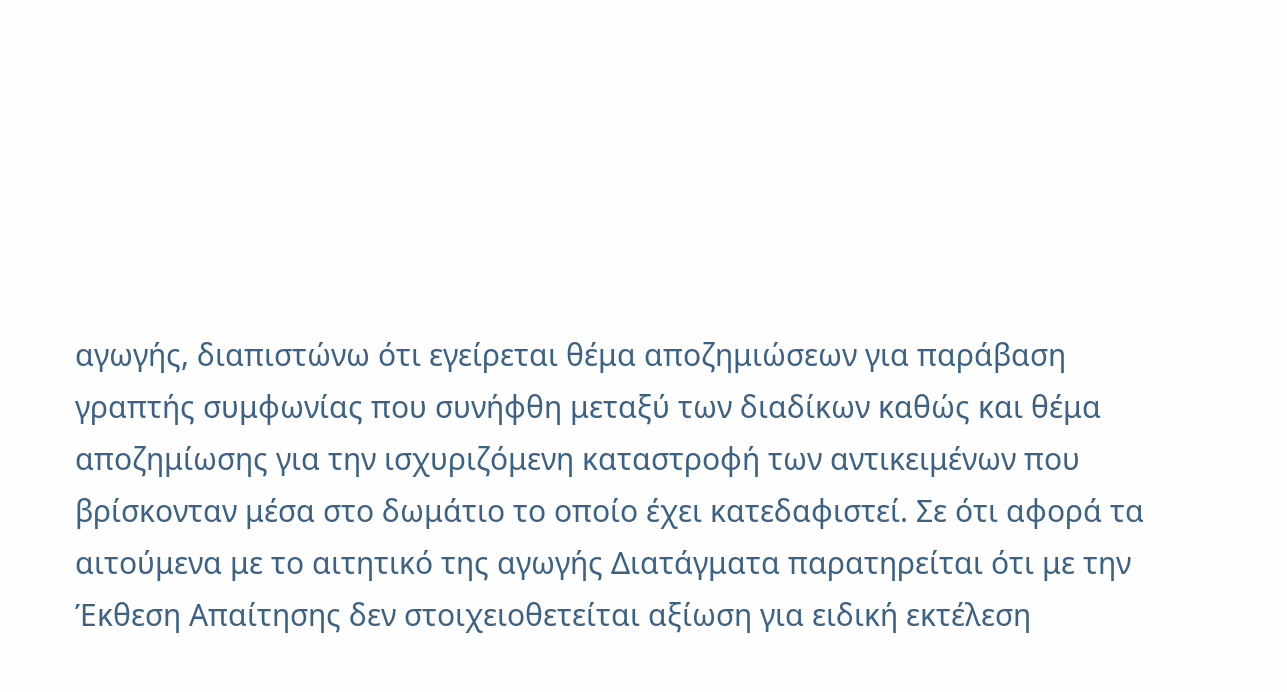αγωγής, διαπιστώνω ότι εγείρεται θέμα αποζημιώσεων για παράβαση γραπτής συμφωνίας που συνήφθη μεταξύ των διαδίκων καθώς και θέμα αποζημίωσης για την ισχυριζόμενη καταστροφή των αντικειμένων που βρίσκονταν μέσα στο δωμάτιο το οποίο έχει κατεδαφιστεί. Σε ότι αφορά τα αιτούμενα με το αιτητικό της αγωγής Διατάγματα παρατηρείται ότι με την Έκθεση Απαίτησης δεν στοιχειοθετείται αξίωση για ειδική εκτέλεση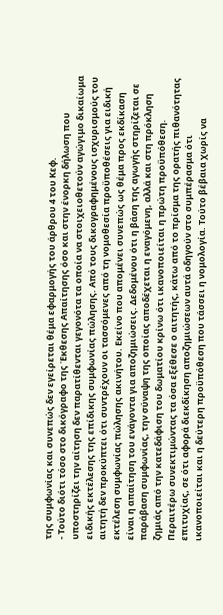της συμφωνίας και συνεπώς δεν εγείρεται θέμα εφαρμογής του άρθρου 4 του Κεφ.
- Τούτο διότι τόσο στο δικόγραφο της Έκθεσης Απαίτησης όσο και στην ένορκη δήλωση που υποστηρίζει την αίτηση δεν παρατίθενται γεγονότα τα οποία να στοιχειοθετούν αγώγιμο δικαίωμα ειδικής εκτέλεσης της επίδικης συμφωνίας πώλησης. Από τους δικογραφημένους ισχυρισμούς του αιτητή δεν προκύπτει ότι συντρέχουν οι τασσόμενες από τη νομοθεσία προϋποθέσεις για ειδική εκτέλεση συμφωνίας πώλησης ακινήτου. Εκείνο που απομένει συνεπώς ως θέμα προς εκδίκαση είναι η απαίτηση του ενάγοντα για αποζημιώσεις. Δεδομένου ότι η βάση της αγωγής στηρίζεται σε παράβαση συμφωνίας, την σύναψη της οποίας αποδέχεται η εναγόμενη, αλλά και στη πρόκληση ζημιάς από την κατεδάφιση του δωματίου κρίνω ότι ικανοποιείται η πρώτη προϋπόθεση. Περαιτέρω συνεκτιμώντας τα όσα εξέθεσε ο αιτητής, κάτω από το πρίσμα της ορατής πιθανότητας επιτυχίας, σε ότι αφορά διεκδίκηση αποζημιώσεων αυτά οδηγούν στο συμπέρασμα ότι ικανοποιείται και η δεύτερη προϋπόθεση που τάσσει η νομολογία. Τούτο βέβαια χωρίς να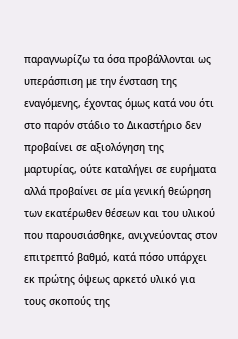παραγνωρίζω τα όσα προβάλλονται ως υπεράσπιση με την ένσταση της εναγόμενης, έχοντας όμως κατά νου ότι στο παρόν στάδιο το Δικαστήριο δεν προβαίνει σε αξιολόγηση της μαρτυρίας, ούτε καταλήγει σε ευρήματα αλλά προβαίνει σε μία γενική θεώρηση των εκατέρωθεν θέσεων και του υλικού που παρουσιάσθηκε, ανιχνεύοντας στον επιτρεπτό βαθμό, κατά πόσο υπάρχει εκ πρώτης όψεως αρκετό υλικό για τους σκοπούς της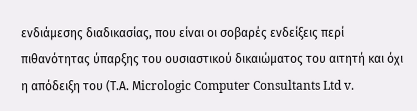ενδιάμεσης διαδικασίας, που είναι οι σοβαρές ενδείξεις περί πιθανότητας ύπαρξης του ουσιαστικού δικαιώματος του αιτητή και όχι η απόδειξη του (Τ.Α. Μicrologic Computer Consultants Ltd v.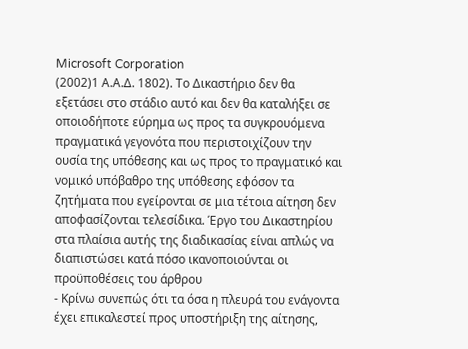Microsoft Corporation
(2002)1 Α.Α.Δ. 1802). Το Δικαστήριο δεν θα εξετάσει στο στάδιο αυτό και δεν θα καταλήξει σε οποιοδήποτε εύρημα ως προς τα συγκρουόμενα πραγματικά γεγονότα που περιστοιχίζουν την ουσία της υπόθεσης και ως προς το πραγματικό και νομικό υπόβαθρο της υπόθεσης εφόσον τα ζητήματα που εγείρονται σε μια τέτοια αίτηση δεν αποφασίζονται τελεσίδικα. Έργο του Δικαστηρίου στα πλαίσια αυτής της διαδικασίας είναι απλώς να διαπιστώσει κατά πόσο ικανοποιούνται οι προϋποθέσεις του άρθρου
- Κρίνω συνεπώς ότι τα όσα η πλευρά του ενάγοντα έχει επικαλεστεί προς υποστήριξη της αίτησης,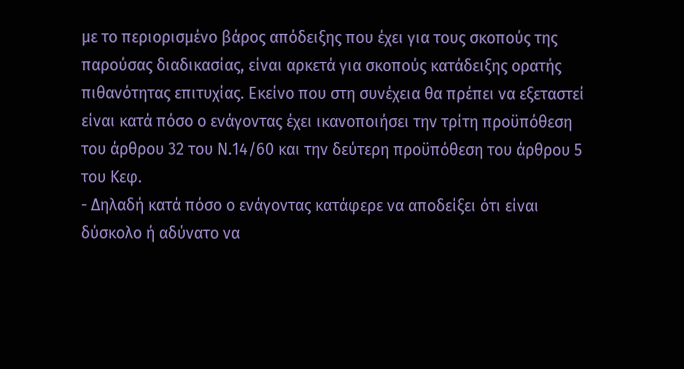με το περιορισμένο βάρος απόδειξης που έχει για τους σκοπούς της παρούσας διαδικασίας, είναι αρκετά για σκοπούς κατάδειξης ορατής πιθανότητας επιτυχίας. Εκείνο που στη συνέχεια θα πρέπει να εξεταστεί είναι κατά πόσο ο ενάγοντας έχει ικανοποιήσει την τρίτη προϋπόθεση του άρθρου 32 του Ν.14/60 και την δεύτερη προϋπόθεση του άρθρου 5 του Κεφ.
- Δηλαδή κατά πόσο ο ενάγοντας κατάφερε να αποδείξει ότι είναι δύσκολο ή αδύνατο να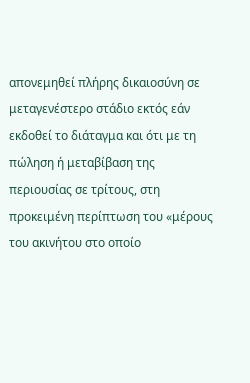απονεμηθεί πλήρης δικαιοσύνη σε μεταγενέστερο στάδιο εκτός εάν εκδοθεί το διάταγμα και ότι με τη πώληση ή μεταβίβαση της περιουσίας σε τρίτους, στη προκειμένη περίπτωση του «μέρους του ακινήτου στο οποίο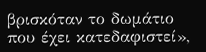βρισκόταν το δωμάτιο που έχει κατεδαφιστεί»,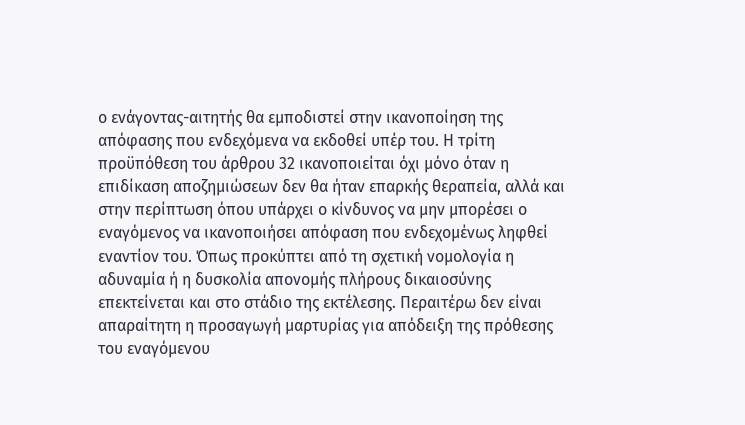ο ενάγοντας-αιτητής θα εμποδιστεί στην ικανοποίηση της απόφασης που ενδεχόμενα να εκδοθεί υπέρ του. Η τρίτη προϋπόθεση του άρθρου 32 ικανοποιείται όχι μόνο όταν η επιδίκαση αποζημιώσεων δεν θα ήταν επαρκής θεραπεία, αλλά και στην περίπτωση όπου υπάρχει ο κίνδυνος να μην μπορέσει ο εναγόμενος να ικανοποιήσει απόφαση που ενδεχομένως ληφθεί εναντίον του. Όπως προκύπτει από τη σχετική νομολογία η αδυναμία ή η δυσκολία απονομής πλήρους δικαιοσύνης επεκτείνεται και στο στάδιο της εκτέλεσης. Περαιτέρω δεν είναι απαραίτητη η προσαγωγή μαρτυρίας για απόδειξη της πρόθεσης του εναγόμενου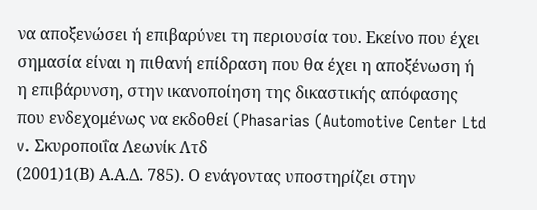να αποξενώσει ή επιβαρύνει τη περιουσία του. Εκείνο που έχει σημασία είναι η πιθανή επίδραση που θα έχει η αποξένωση ή η επιβάρυνση, στην ικανοποίηση της δικαστικής απόφασης που ενδεχομένως να εκδοθεί (Phasarias (Automotive Center Ltd v. Σκυροποιΐα Λεωνίκ Λτδ
(2001)1(Β) Α.Α.Δ. 785). Ο ενάγοντας υποστηρίζει στην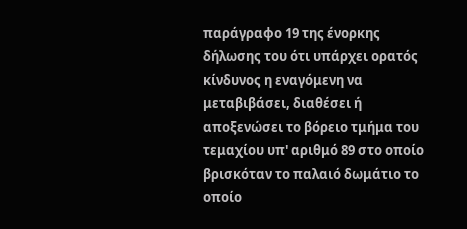παράγραφο 19 της ένορκης δήλωσης του ότι υπάρχει ορατός κίνδυνος η εναγόμενη να μεταβιβάσει, διαθέσει ή αποξενώσει το βόρειο τμήμα του τεμαχίου υπ' αριθμό 89 στο οποίο βρισκόταν το παλαιό δωμάτιο το οποίο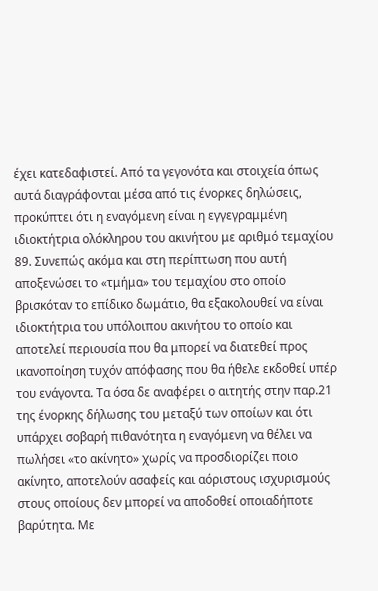έχει κατεδαφιστεί. Από τα γεγονότα και στοιχεία όπως αυτά διαγράφονται μέσα από τις ένορκες δηλώσεις, προκύπτει ότι η εναγόμενη είναι η εγγεγραμμένη ιδιοκτήτρια ολόκληρου του ακινήτου με αριθμό τεμαχίου 89. Συνεπώς ακόμα και στη περίπτωση που αυτή αποξενώσει το «τμήμα» του τεμαχίου στο οποίο βρισκόταν το επίδικο δωμάτιο, θα εξακολουθεί να είναι ιδιοκτήτρια του υπόλοιπου ακινήτου το οποίο και αποτελεί περιουσία που θα μπορεί να διατεθεί προς ικανοποίηση τυχόν απόφασης που θα ήθελε εκδοθεί υπέρ του ενάγοντα. Τα όσα δε αναφέρει ο αιτητής στην παρ.21 της ένορκης δήλωσης του μεταξύ των οποίων και ότι υπάρχει σοβαρή πιθανότητα η εναγόμενη να θέλει να πωλήσει «το ακίνητο» χωρίς να προσδιορίζει ποιο ακίνητο, αποτελούν ασαφείς και αόριστους ισχυρισμούς στους οποίους δεν μπορεί να αποδοθεί οποιαδήποτε βαρύτητα. Με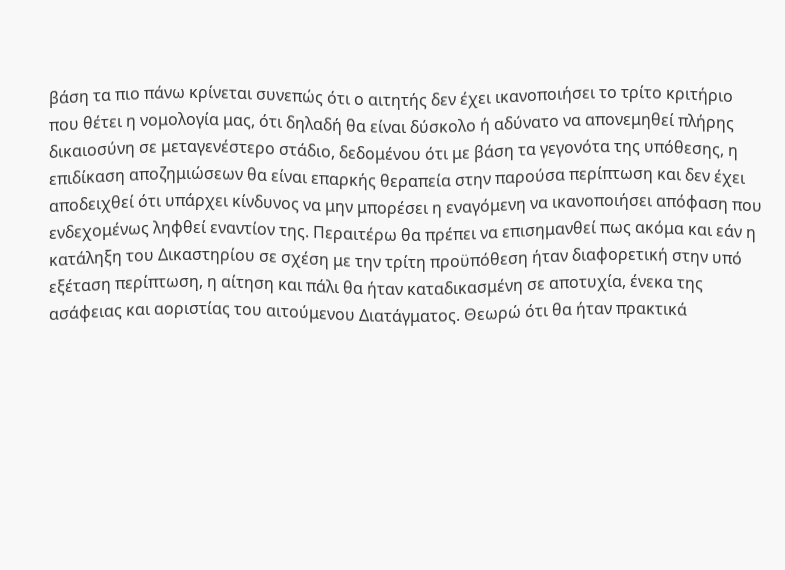βάση τα πιο πάνω κρίνεται συνεπώς ότι ο αιτητής δεν έχει ικανοποιήσει το τρίτο κριτήριο που θέτει η νομολογία μας, ότι δηλαδή θα είναι δύσκολο ή αδύνατο να απονεμηθεί πλήρης δικαιοσύνη σε μεταγενέστερο στάδιο, δεδομένου ότι με βάση τα γεγονότα της υπόθεσης, η επιδίκαση αποζημιώσεων θα είναι επαρκής θεραπεία στην παρούσα περίπτωση και δεν έχει αποδειχθεί ότι υπάρχει κίνδυνος να μην μπορέσει η εναγόμενη να ικανοποιήσει απόφαση που ενδεχομένως ληφθεί εναντίον της. Περαιτέρω θα πρέπει να επισημανθεί πως ακόμα και εάν η κατάληξη του Δικαστηρίου σε σχέση με την τρίτη προϋπόθεση ήταν διαφορετική στην υπό εξέταση περίπτωση, η αίτηση και πάλι θα ήταν καταδικασμένη σε αποτυχία, ένεκα της ασάφειας και αοριστίας του αιτούμενου Διατάγματος. Θεωρώ ότι θα ήταν πρακτικά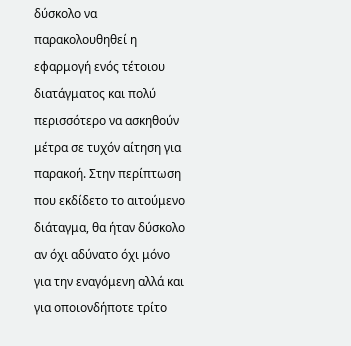δύσκολο να παρακολουθηθεί η εφαρμογή ενός τέτοιου διατάγματος και πολύ περισσότερο να ασκηθούν μέτρα σε τυχόν αίτηση για παρακοή. Στην περίπτωση που εκδίδετο το αιτούμενο διάταγμα, θα ήταν δύσκολο αν όχι αδύνατο όχι μόνο για την εναγόμενη αλλά και για οποιονδήποτε τρίτο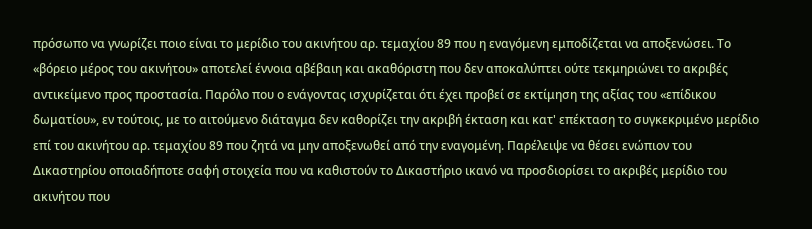πρόσωπο να γνωρίζει ποιο είναι το μερίδιο του ακινήτου αρ. τεμαχίου 89 που η εναγόμενη εμποδίζεται να αποξενώσει. Το «βόρειο μέρος του ακινήτου» αποτελεί έννοια αβέβαιη και ακαθόριστη που δεν αποκαλύπτει ούτε τεκμηριώνει το ακριβές αντικείμενο προς προστασία. Παρόλο που ο ενάγοντας ισχυρίζεται ότι έχει προβεί σε εκτίμηση της αξίας του «επίδικου δωματίου», εν τούτοις, με το αιτούμενο διάταγμα δεν καθορίζει την ακριβή έκταση και κατ' επέκταση το συγκεκριμένο μερίδιο επί του ακινήτου αρ. τεμαχίου 89 που ζητά να μην αποξενωθεί από την εναγομένη. Παρέλειψε να θέσει ενώπιον του Δικαστηρίου οποιαδήποτε σαφή στοιχεία που να καθιστούν το Δικαστήριο ικανό να προσδιορίσει το ακριβές μερίδιο του ακινήτου που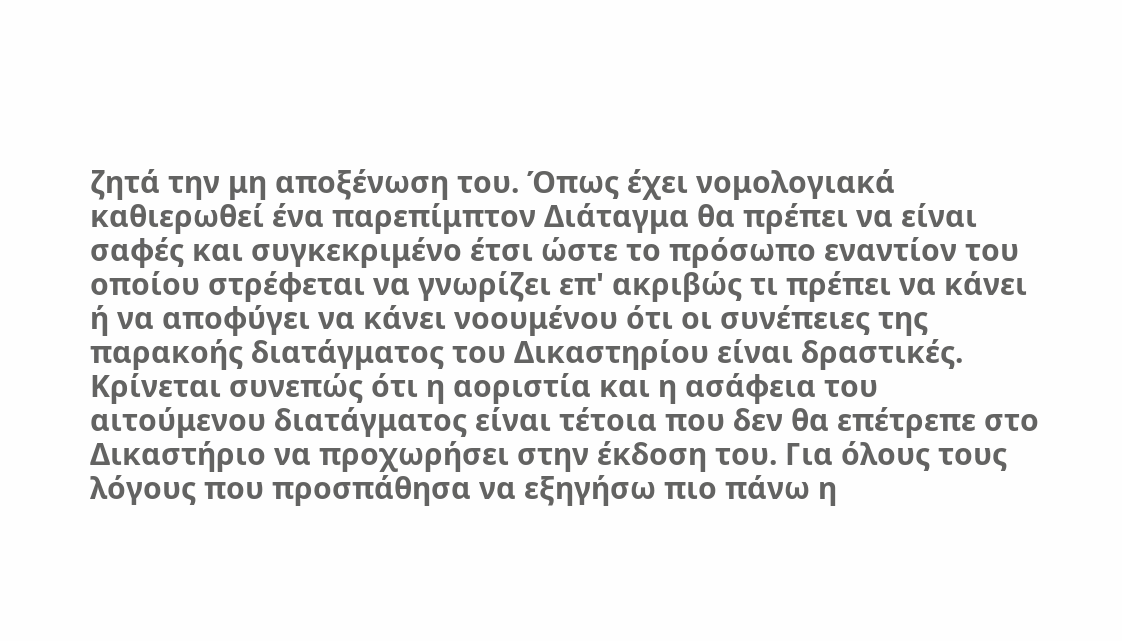ζητά την μη αποξένωση του. Όπως έχει νομολογιακά καθιερωθεί ένα παρεπίμπτον Διάταγμα θα πρέπει να είναι σαφές και συγκεκριμένο έτσι ώστε το πρόσωπο εναντίον του οποίου στρέφεται να γνωρίζει επ' ακριβώς τι πρέπει να κάνει ή να αποφύγει να κάνει νοουμένου ότι οι συνέπειες της παρακοής διατάγματος του Δικαστηρίου είναι δραστικές. Κρίνεται συνεπώς ότι η αοριστία και η ασάφεια του αιτούμενου διατάγματος είναι τέτοια που δεν θα επέτρεπε στο Δικαστήριο να προχωρήσει στην έκδοση του. Για όλους τους λόγους που προσπάθησα να εξηγήσω πιο πάνω η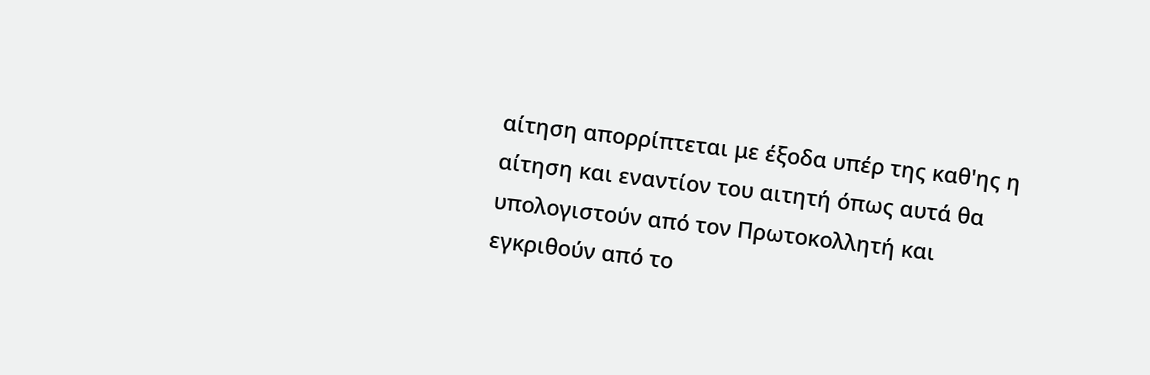αίτηση απορρίπτεται με έξοδα υπέρ της καθ'ης η αίτηση και εναντίον του αιτητή όπως αυτά θα υπολογιστούν από τον Πρωτοκολλητή και εγκριθούν από το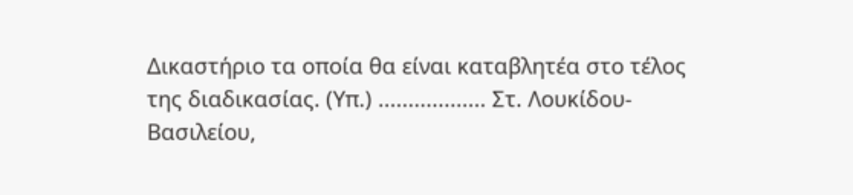Δικαστήριο τα οποία θα είναι καταβλητέα στο τέλος της διαδικασίας. (Υπ.) .................. Στ. Λουκίδου-Βασιλείου,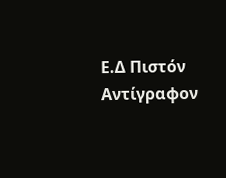Ε.Δ Πιστόν Αντίγραφον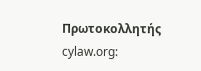Πρωτοκολλητής cylaw.org: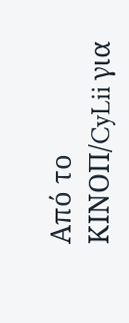Από το ΚΙΝOΠ/CyLii για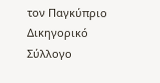τον Παγκύπριο Δικηγορικό Σύλλογο